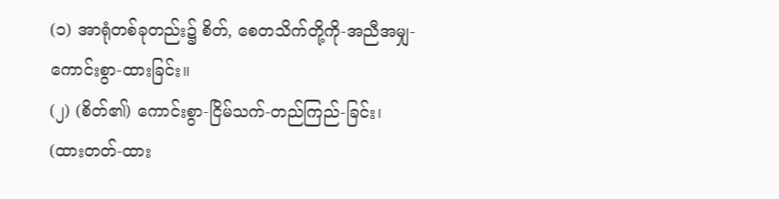(၁) အာရုံတစ်ခုတည်း၌ စိတ်, စေတသိက်တို့ကို-အညီအမျှ-ကောင်းစွာ-ထားခြင်း။
(၂) (စိတ်၏) ကောင်းစွာ-ငြိမ်သက်-တည်ကြည်-ခြင်း၊ (ထားတတ်-ထား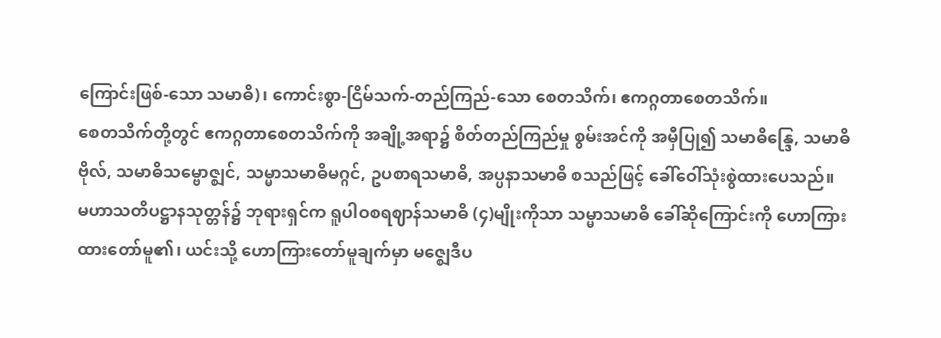ကြောင်းဖြစ်-သော သမာဓိ)၊ ကောင်းစွာ-ငြိမ်သက်-တည်ကြည်-သော စေတသိက်၊ ဧကဂ္ဂတာစေတသိက်။
စေတသိက်တို့တွင် ဧကဂ္ဂတာစေတသိက်ကို အချို့အရာ၌ စိတ်တည်ကြည်မှု စွမ်းအင်ကို အမှီပြု၍ သမာဓိန္ဒြေ, သမာဓိဗိုလ်, သမာဓိသမ္ဗောဇ္ဈင်, သမ္မာသမာဓိမဂ္ဂင်, ဥပစာရသမာဓိ, အပ္ပနာသမာဓိ စသည်ဖြင့် ခေါ်ဝေါ်သုံးစွဲထားပေသည်။
မဟာသတိပဋ္ဌာနသုတ္တန်၌ ဘုရားရှင်က ရူပါဝစရဈာန်သမာဓိ (၄)မျိုးကိုသာ သမ္မာသမာဓိ ခေါ်ဆိုကြောင်းကို ဟောကြားထားတော်မူ၏၊ ယင်းသို့ ဟောကြားတော်မူချက်မှာ မဇ္ဈေဒီပ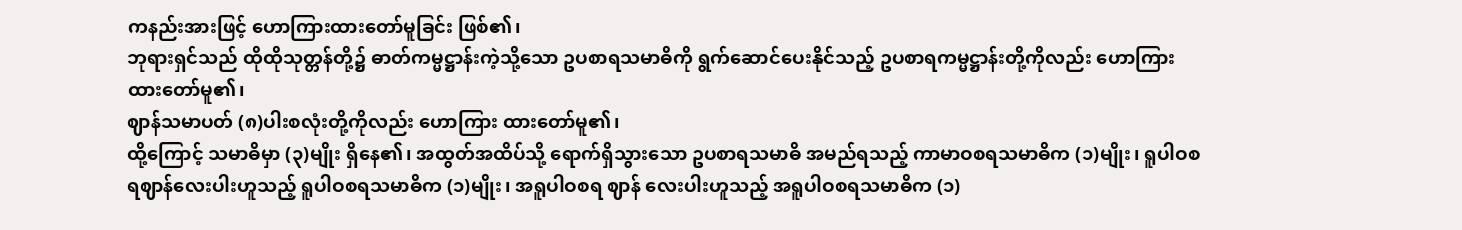ကနည်းအားဖြင့် ဟောကြားထားတော်မူခြင်း ဖြစ်၏၊
ဘုရားရှင်သည် ထိုထိုသုတ္တန်တို့၌ ဓာတ်ကမ္မဋ္ဌာန်းကဲ့သို့သော ဥပစာရသမာဓိကို ရွက်ဆောင်ပေးနိုင်သည့် ဥပစာရကမ္မဋ္ဌာန်းတို့ကိုလည်း ဟောကြားထားတော်မူ၏၊
ဈာန်သမာပတ် (၈)ပါးစလုံးတို့ကိုလည်း ဟောကြား ထားတော်မူ၏၊
ထို့ကြောင့် သမာဓိမှာ (၃)မျိုး ရှိနေ၏၊ အထွတ်အထိပ်သို့ ရောက်ရှိသွားသော ဥပစာရသမာဓိ အမည်ရသည့် ကာမာဝစရသမာဓိက (၁)မျိုး၊ ရူပါဝစရဈာန်လေးပါးဟူသည့် ရူပါဝစရသမာဓိက (၁)မျိုး၊ အရူပါဝစရ ဈာန် လေးပါးဟူသည့် အရူပါဝစရသမာဓိက (၁)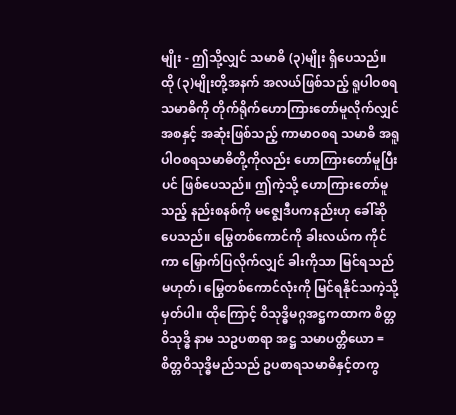မျိုး - ဤသို့လျှင် သမာဓိ (၃)မျိုး ရှိပေသည်။
ထို (၃)မျိုးတို့အနက် အလယ်ဖြစ်သည့် ရူပါဝစရသမာဓိကို တိုက်ရိုက်ဟောကြားတော်မူလိုက်လျှင် အစနှင့် အဆုံးဖြစ်သည့် ကာမာဝစရ သမာဓိ အရူပါဝစရသမာဓိတို့ကိုလည်း ဟောကြားတော်မူပြီးပင် ဖြစ်ပေသည်။ ဤကဲ့သို့ ဟောကြားတော်မူသည့် နည်းစနစ်ကို မဇ္ဈေဒီပကနည်းဟု ခေါ်ဆိုပေသည်။ မြွေတစ်ကောင်ကို ခါးလယ်က ကိုင်ကာ မြှောက်ပြလိုက်လျှင် ခါးကိုသာ မြင်ရသည်မဟုတ်၊ မြွေတစ်ကောင်လုံးကို မြင်ရနိုင်သကဲ့သို့ မှတ်ပါ။ ထိုကြောင့် ဝိသုဒ္ဓိမဂ္ဂအဋ္ဌကထာက စိတ္တဝိသုဒ္ဓိ နာမ သဥပစာရာ အဋ္ဌ သမာပတ္တိယော = စိတ္တဝိသုဒ္ဓိမည်သည် ဥပစာရသမာဓိနှင့်တကွ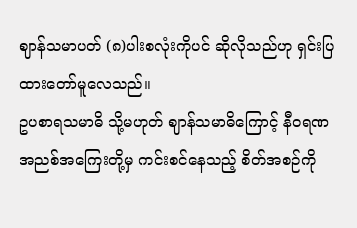ဈာန်သမာပတ် (၈)ပါးစလုံးကိုပင် ဆိုလိုသည်ဟု ရှင်းပြထားတော်မူလေသည်။
ဥပစာရသမာဓိ သို့မဟုတ် ဈာန်သမာဓိကြောင့် နီဝရဏအညစ်အကြေးတို့မှ ကင်းစင်နေသည့် စိတ်အစဉ်ကို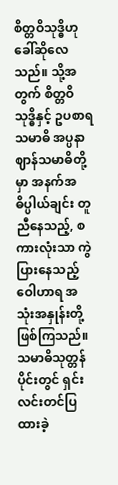စိတ္တဝိသုဒ္ဓိဟု ခေါ်ဆိုလေသည်။ သို့အတွက် စိတ္တဝိသုဒ္ဓိနှင့် ဥပစာရသမာဓိ အပ္ပနာဈာန်သမာဓိတို့မှာ အနက်အဓိပ္ပါယ်ချင်း တူညီနေသည့်, စကားလုံးသာ ကွဲပြားနေသည့် ဝေါဟာရ အသုံးအနှုန်းတို့ ဖြစ်ကြသည်။
သမာဓိသုတ္တန်ပိုင်းတွင် ရှင်းလင်းတင်ပြထားခဲ့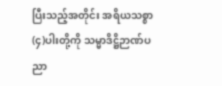ပြီးသည့်အတိုင်း အရိယသစ္စာ (၄)ပါးတို့ကို သမ္မာဒိဋ္ဌိဉာဏ်ပညာ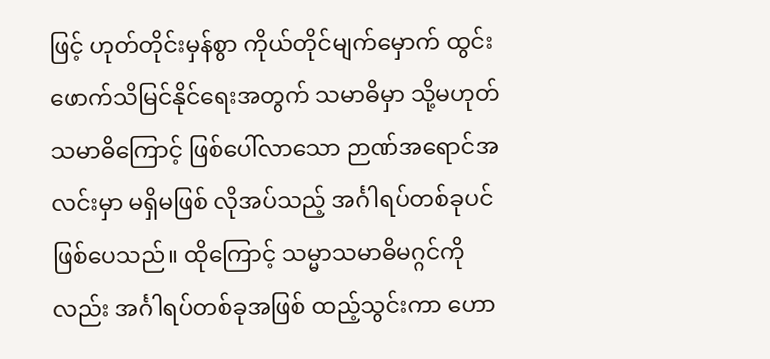ဖြင့် ဟုတ်တိုင်းမှန်စွာ ကိုယ်တိုင်မျက်မှောက် ထွင်းဖောက်သိမြင်နိုင်ရေးအတွက် သမာဓိမှာ သို့မဟုတ် သမာဓိကြောင့် ဖြစ်ပေါ်လာသော ဉာဏ်အရောင်အလင်းမှာ မရှိမဖြစ် လိုအပ်သည့် အင်္ဂါရပ်တစ်ခုပင် ဖြစ်ပေသည်။ ထိုကြောင့် သမ္မာသမာဓိမဂ္ဂင်ကိုလည်း အင်္ဂါရပ်တစ်ခုအဖြစ် ထည့်သွင်းကာ ဟော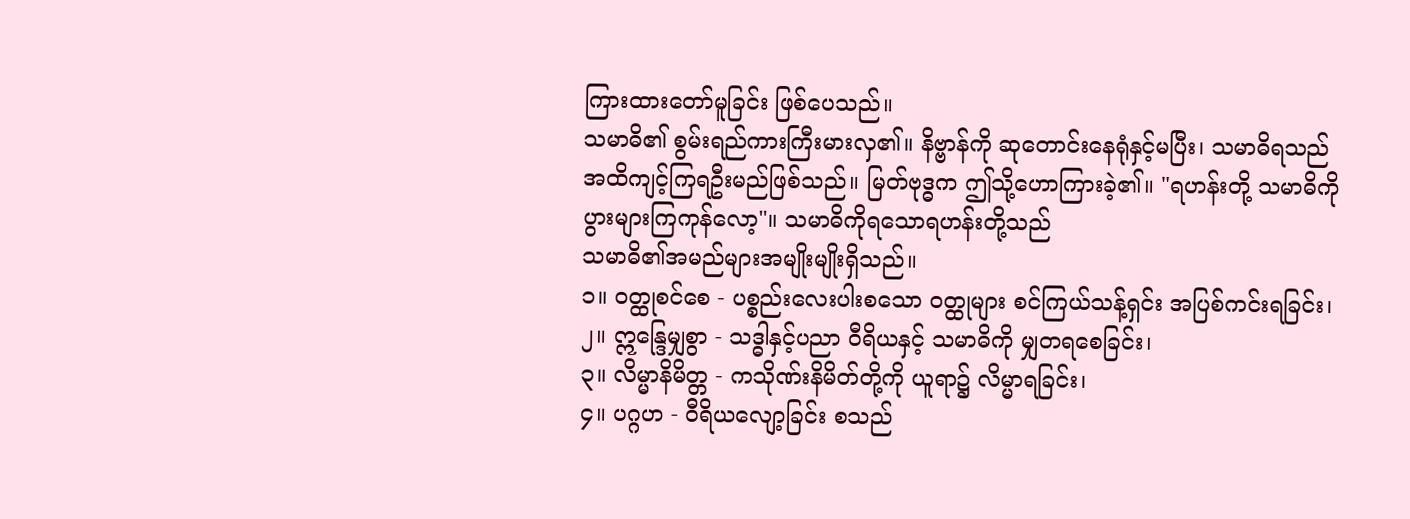ကြားထားတော်မူခြင်း ဖြစ်ပေသည်။
သမာဓိ၏ စွမ်းရည်ကားကြီးမားလှ၏။ နိဗ္ဗာန်ကို ဆုတောင်းနေရုံနှင့်မပြီး၊ သမာဓိရသည်အထိကျင့်ကြရဦးမည်ဖြစ်သည်။ မြတ်ဗုဒ္ဓက ဤသို့ဟောကြားခဲ့၏။ "ရဟန်းတို့ သမာဓိကို ပွားများကြကုန်လော့"။ သမာဓိကိုရသောရဟန်းတို့သည်
သမာဓိ၏အမည်များအမျိုးမျိုးရှိသည်။
၁။ ဝတ္ထုစင်စေ - ပစ္စည်းလေးပါးစသော ဝတ္ထုများ စင်ကြယ်သန့်ရှင်း အပြစ်ကင်းရခြင်း၊
၂။ ဣန္ဒြေမျှစွာ - သဒ္ဓါနှင့်ပညာ ဝီရိယနှင့် သမာဓိကို မျှတရစေခြင်း၊
၃။ လိမ္မာနိမိတ္တ - ကသိုဏ်းနိမိတ်တို့ကို ယူရာ၌ လိမ္မာရခြင်း၊
၄။ ပဂ္ဂဟ - ဝီရိယလျော့ခြင်း စသည်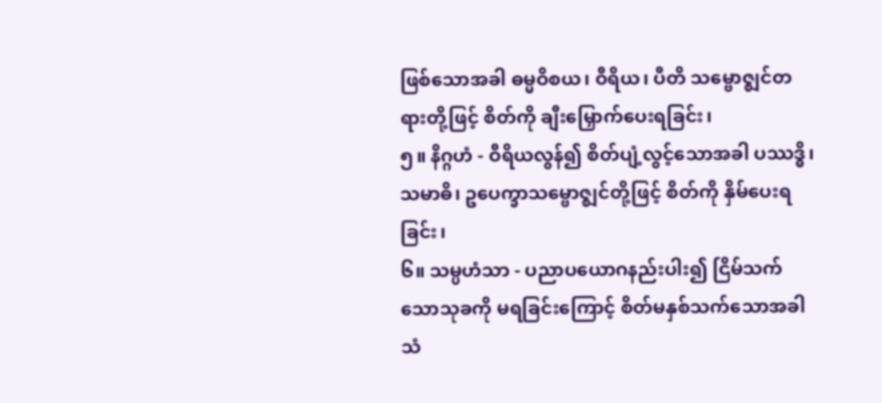ဖြစ်သောအခါ ဓမ္မဝိစယ၊ ဝီရိယ၊ ပီတိ သမ္ဗောဇ္ဈင်တရားတို့ဖြင့် စိတ်ကို ချီးမြှောက်ပေးရခြင်း၊
၅။ နိဂ္ဂဟံ - ဝီရိယလွန်၍ စိတ်ပျံ့လွင့်သောအခါ ပဿဒ္ဓိ၊ သမာဓိ၊ ဥပေက္ခာသမ္ဗောဇ္ဈင်တို့ဖြင့် စိတ်ကို နှိမ်ပေးရခြင်း၊
၆။ သမ္ပဟံသာ - ပညာပယောဂနည်းပါး၍ ငြိမ်သက်သောသုခကို မရခြင်းကြောင့် စိတ်မနှစ်သက်သောအခါ သံ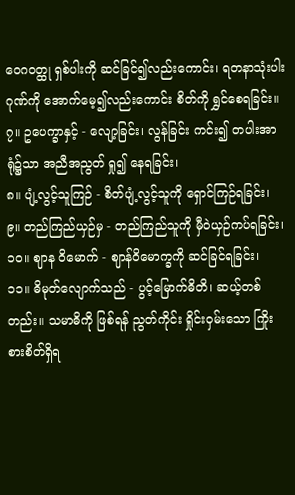ဝေဂဝတ္ထု ရှစ်ပါးကို ဆင်ခြင်၍လည်းကောင်း၊ ရတနာသုံးပါးဂုဏ်ကို အောက်မေ့၍လည်းကောင်း စိတ်ကို ရွှင်စေရခြင်း။
၇။ ဥပေက္ခာနှင့် - လျော့ခြင်း၊ လွန်ခြင်း ကင်း၍ တပါးအာရုံ၌သာ အညီအညွတ် ရှု၍ နေရခြင်း၊
၈။ ပျံ့လွင့်သူကြဉ် - စိတ်ပျံ့လွင့်သူကို ရှောင်ကြဉ်ရခြင်း၊
၉။ တည်ကြည်ယှဉ်မှ - တည်ကြည်သူကို မှီဝဲယှဉ်ကပ်ရခြင်း၊
၁၀။ ဈာန ဝိမောက် - ဈာန်ဝိမောက္ခကို ဆင်ခြင်ရခြင်း၊
၁၁။ ဓိမုတ်လျောက်သည် - ပွင့်မြောက်ဓိတိ၊ ဆယ့်တစ်တည်း။ သမာဓိကို ဖြစ်ရန် ညွတ်ကိုင်း ရှိုင်းဝှမ်းသော ကြိုးစားစိတ်ရှိရ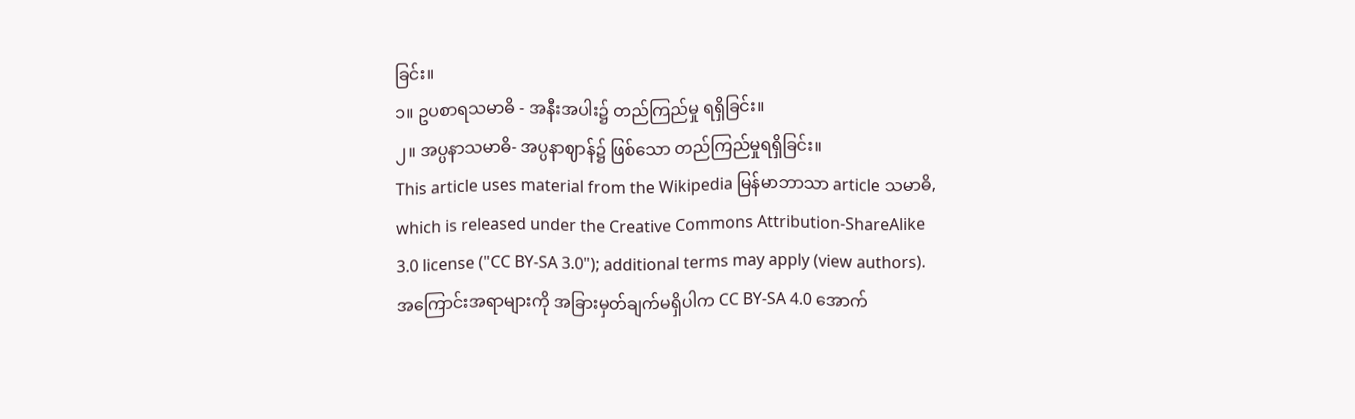ခြင်း။
၁။ ဥပစာရသမာဓိ - အနီးအပါး၌ တည်ကြည်မှု ရရှိခြင်း။
၂။ အပ္ပနာသမာဓိ- အပ္ပနာဈာန်၌ ဖြစ်သော တည်ကြည်မှုရရှိခြင်း။
This article uses material from the Wikipedia မြန်မာဘာသာ article သမာဓိ, which is released under the Creative Commons Attribution-ShareAlike 3.0 license ("CC BY-SA 3.0"); additional terms may apply (view authors). အကြောင်းအရာများကို အခြားမှတ်ချက်မရှိပါက CC BY-SA 4.0 အောက်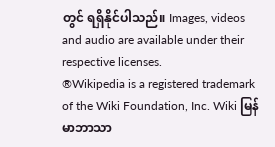တွင် ရရှိနိုင်ပါသည်။ Images, videos and audio are available under their respective licenses.
®Wikipedia is a registered trademark of the Wiki Foundation, Inc. Wiki မြန်မာဘာသာ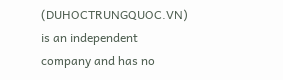(DUHOCTRUNGQUOC.VN) is an independent company and has no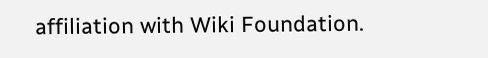affiliation with Wiki Foundation.